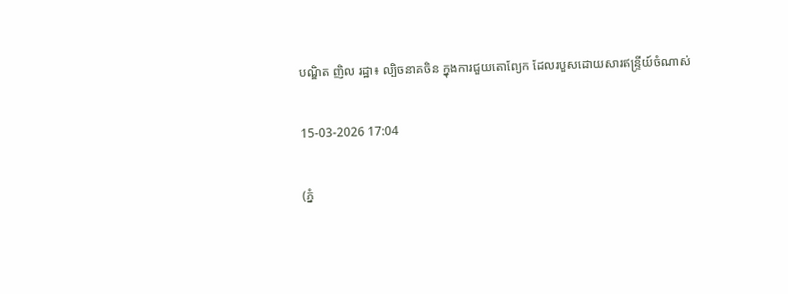បណ្ឌិត ញិល រដ្ឋា៖ ល្បិចនាគចិន ក្នុងការជួយតោព្យែក ដែលរបួសដោយសារឥន្ទ្រីយ៍ចំណាស់

15-03-2026 17:04

(ភ្នំ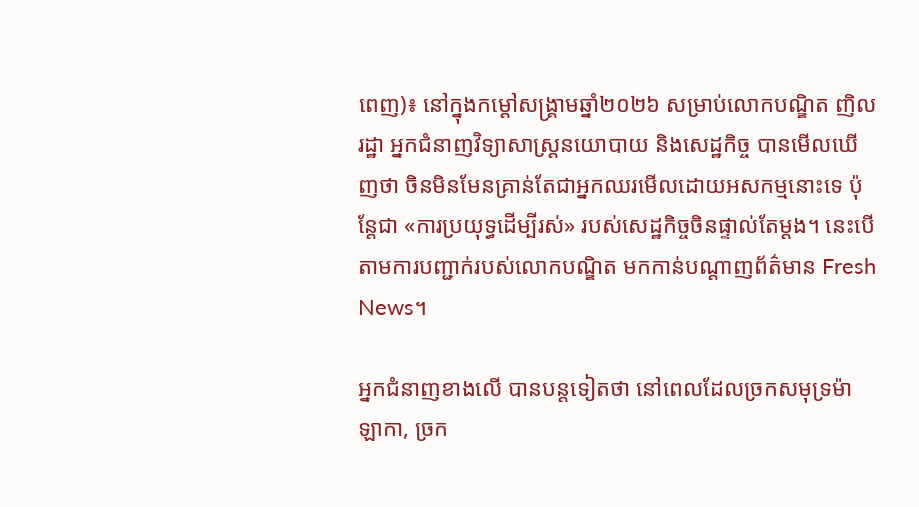ពេញ)៖ នៅក្នុងកម្តៅសង្គ្រាមឆ្នាំ២០២៦ សម្រាប់លោកបណ្ឌិត ញិល រដ្ឋា អ្នកជំនាញវិទ្យាសាស្ត្រនយោបាយ និងសេដ្ឋកិច្ច បានមើលឃើញថា ចិនមិនមែនគ្រាន់តែជាអ្នកឈរមើលដោយអសកម្មនោះទេ ប៉ុន្តែជា «ការប្រយុទ្ធដើម្បីរស់» របស់សេដ្ឋកិច្ចចិនផ្ទាល់តែម្តង។ នេះបើតាមការបញ្ជាក់របស់លោកបណ្ឌិត មកកាន់បណ្ដាញព័ត៌មាន Fresh News។

អ្នកជំនាញខាងលើ បានបន្តទៀតថា នៅពេលដែលច្រកសមុទ្រម៉ាឡាកា, ច្រក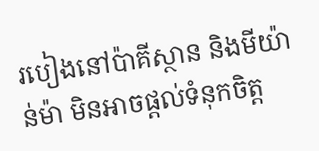របៀងនៅប៉ាគីស្ថាន និងមីយ៉ាន់ម៉ា មិនអាចផ្តល់ទំនុកចិត្ត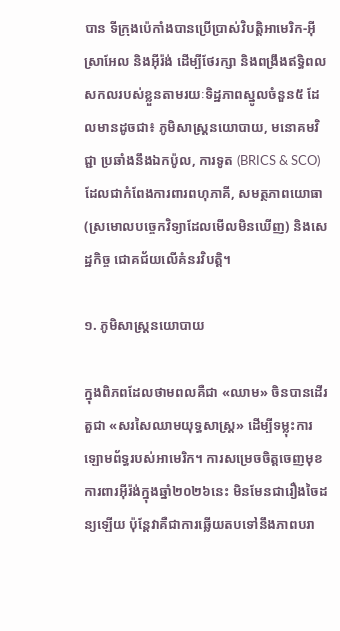បាន ទីក្រុងប៉េកាំងបានប្រើប្រាស់វិបត្តិអាមេរិក-អ៊ីស្រាអែល និងអ៊ីរ៉ង់ ដើម្បីថែរក្សា និងពង្រឹងឥទ្ធិពលសកលរបស់ខ្លួនតាមរយៈទិដ្ឋភាពស្នូលចំនួន៥ ដែលមានដូចជា៖ ភូមិសាស្រ្តនយោបាយ, មនោគមវិជ្ជា ប្រឆាំងនឹងឯកប៉ូល, ការទូត (BRICS & SCO) ដែលជាកំពែងការពារពហុភាគី, សមត្ថភាពយោធា (ស្រមោលបច្ចេកវិទ្យាដែលមើលមិនឃើញ) និងសេដ្ឋកិច្ច ជោគជ័យលើគំនរវិបត្តិ។

១. ភូមិសាស្ត្រនយោបាយ

ក្នុងពិភពដែលថាមពលគឺជា «ឈាម» ចិនបានដើរតួជា «សរសៃឈាមយុទ្ធសាស្ត្រ» ដើម្បីទម្លុះការឡោមព័ទ្ធរបស់អាមេរិក។ ការសម្រេចចិត្តចេញមុខការពារអ៊ីរ៉ង់ក្នុងឆ្នាំ២០២៦នេះ មិនមែនជារឿងចៃដន្យឡើយ ប៉ុន្តែវាគឺជាការឆ្លើយតបទៅនឹងភាពបរា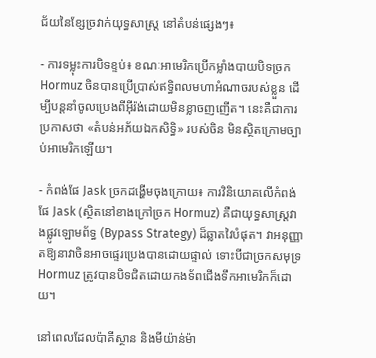ជ័យនៃខ្សែច្រវាក់យុទ្ធសាស្ត្រ នៅតំបន់ផ្សេងៗ៖

- ការទម្លុះការបិទខ្ទប់៖ ខណៈអាមេរិកប្រើកម្លាំងបាយបិទច្រក Hormuz ចិនបានប្រើប្រាស់ឥទ្ធិពលមហាអំណាចរបស់ខ្លួន ដើម្បីបន្តនាំចូលប្រេងពីអ៊ីរ៉ង់ដោយមិនខ្លាចញញើត។ នេះគឺជាការប្រកាសថា «តំបន់អភ័យឯកសិទ្ធិ» របស់ចិន មិនស្ថិតក្រោមច្បាប់អាមេរិកឡើយ។

- កំពង់ផែ Jask ច្រកដង្ហើមចុងក្រោយ៖ ការវិនិយោគលើកំពង់ផែ Jask (ស្ថិតនៅខាងក្រៅច្រក Hormuz) គឺជាយុទ្ធសាស្ត្រវាងផ្លូវឡោមព័ទ្ធ (Bypass Strategy) ដ៏ឆ្លាតវៃបំផុត។ វាអនុញ្ញាតឱ្យនាវាចិនអាចផ្ទេរប្រេងបានដោយផ្ទាល់ ទោះបីជាច្រកសមុទ្រ Hormuz ត្រូវបានបិទជិតដោយកងទ័ពជើងទឹកអាមេរិកក៏ដោយ។

នៅពេលដែលប៉ាគីស្ថាន និងមីយ៉ាន់ម៉ា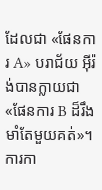ដែលជា «ផែនការ A» បរាជ័យ អ៊ីរ៉ង់បានក្លាយជា «ផែនការ B ដ៏រឹងមាំតែមួយគត់»។ ការកា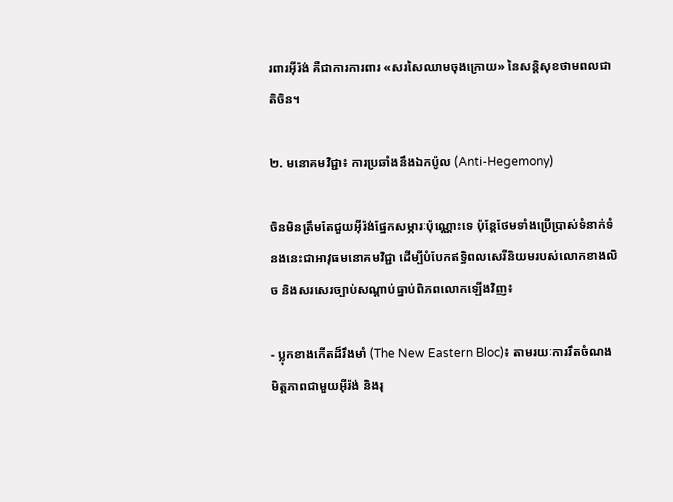រពារអ៊ីរ៉ង់ គឺជាការការពារ «សរសៃឈាមចុងក្រោយ» នៃសន្តិសុខថាមពលជាតិចិន។

២. មនោគមវិជ្ជា៖ ការប្រឆាំងនឹងឯកប៉ូល (Anti-Hegemony)

ចិនមិនត្រឹមតែជួយអ៊ីរ៉ង់ផ្នែកសម្ភារៈប៉ុណ្ណោះទេ ប៉ុន្តែថែមទាំងប្រើប្រាស់ទំនាក់ទំនងនេះជាអាវុធមនោគមវិជ្ជា ដើម្បីបំបែកឥទ្ធិពលសេរីនិយមរបស់លោកខាងលិច និងសរសេរច្បាប់សណ្តាប់ធ្នាប់ពិភពលោកឡើងវិញ៖

- ប្លុកខាងកើតដ៏រឹងមាំ (The New Eastern Bloc)៖ តាមរយៈការរឹតចំណងមិត្តភាពជាមួយអ៊ីរ៉ង់ និងរុ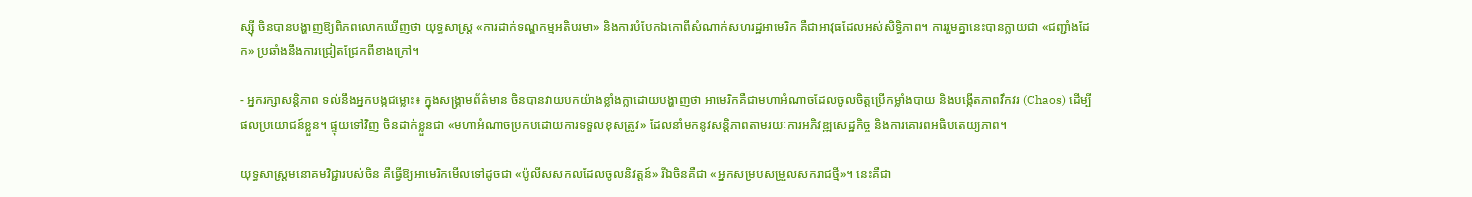ស្ស៊ី ចិនបានបង្ហាញឱ្យពិភពលោកឃើញថា យុទ្ធសាស្ត្រ «ការដាក់ទណ្ឌកម្មអតិបរមា» និងការបំបែកឯកោពីសំណាក់សហរដ្ឋអាមេរិក គឺជាអាវុធដែលអស់សិទ្ធិភាព។ ការរួមគ្នានេះបានក្លាយជា «ជញ្ជាំងដែក» ប្រឆាំងនឹងការជ្រៀតជ្រែកពីខាងក្រៅ។

- អ្នករក្សាសន្តិភាព ទល់នឹងអ្នកបង្កជម្លោះ៖ ក្នុងសង្រ្គាមព័ត៌មាន ចិនបានវាយបកយ៉ាងខ្លាំងក្លាដោយបង្ហាញថា អាមេរិកគឺជាមហាអំណាចដែលចូលចិត្តប្រើកម្លាំងបាយ និងបង្កើតភាពវឹកវរ (Chaos) ដើម្បីផលប្រយោជន៍ខ្លួន។ ផ្ទុយទៅវិញ ចិនដាក់ខ្លួនជា «មហាអំណាចប្រកបដោយការទទួលខុសត្រូវ» ដែលនាំមកនូវសន្តិភាពតាមរយៈការអភិវឌ្ឍសេដ្ឋកិច្ច និងការគោរពអធិបតេយ្យភាព។

យុទ្ធសាស្ត្រមនោគមវិជ្ជារបស់ចិន គឺធ្វើឱ្យអាមេរិកមើលទៅដូចជា «ប៉ូលីសសកលដែលចូលនិវត្តន៍» រីឯចិនគឺជា «អ្នកសម្របសម្រួលសករាជថ្មី»។ នេះគឺជា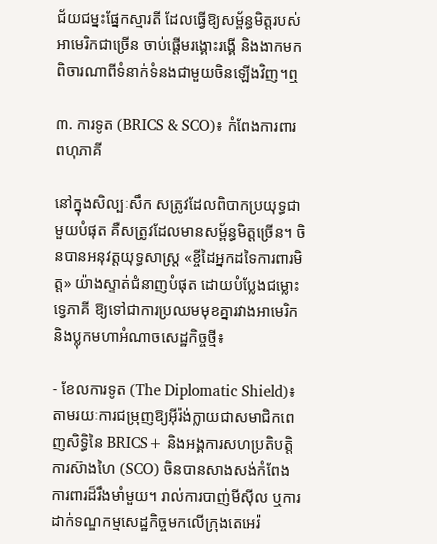ជ័យជម្នះផ្នែកស្មារតី ដែលធ្វើឱ្យសម្ព័ន្ធមិត្តរបស់អាមេរិកជាច្រើន ចាប់ផ្តើមរង្គោះរង្គើ និងងាកមកពិចារណាពីទំនាក់ទំនងជាមួយចិនឡើងវិញ។ឮ

៣. ការទូត (BRICS & SCO)៖ កំពែងការពារពហុភាគី

នៅក្នុងសិល្បៈសឹក សត្រូវដែលពិបាកប្រយុទ្ធជាមួយបំផុត គឺសត្រូវដែលមានសម្ព័ន្ធមិត្តច្រើន។ ចិនបានអនុវត្តយុទ្ធសាស្ត្រ «ខ្ចីដៃអ្នកដទៃការពារមិត្ត» យ៉ាងស្ទាត់ជំនាញបំផុត ដោយបំប្លែងជម្លោះទ្វេភាគី ឱ្យទៅជាការប្រឈមមុខគ្នារវាងអាមេរិក និងប្លុកមហាអំណាចសេដ្ឋកិច្ចថ្មី៖

- ខែលការទូត (The Diplomatic Shield)៖ តាមរយៈការជម្រុញឱ្យអ៊ីរ៉ង់ក្លាយជាសមាជិកពេញសិទ្ធិនៃ BRICS+ និងអង្គការសហប្រតិបត្តិការស៊ាងហៃ (SCO) ចិនបានសាងសង់កំពែងការពារដ៏រឹងមាំមួយ។ រាល់ការបាញ់មីស៊ីល ឬការដាក់ទណ្ឌកម្មសេដ្ឋកិច្ចមកលើក្រុងតេអេរ៉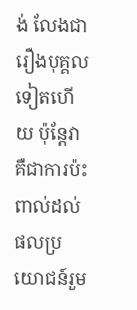ង់ លែងជារឿងបុគ្គលទៀតហើយ ប៉ុន្តែវាគឺជាការប៉ះពាល់ដល់ផលប្រយោជន៍រួម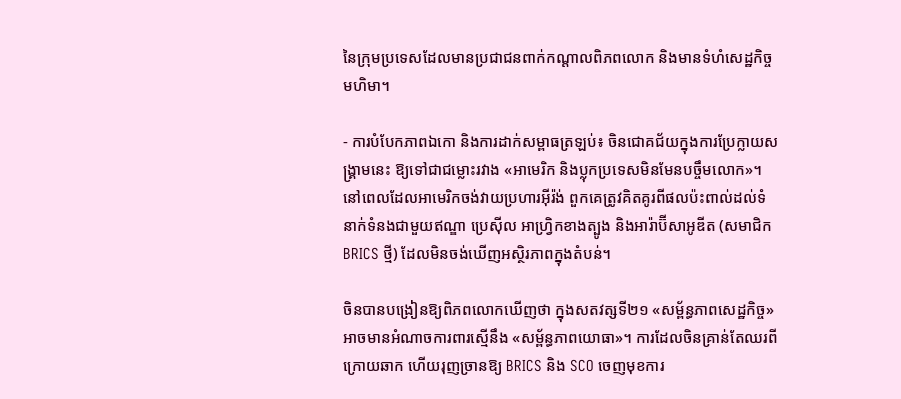នៃក្រុមប្រទេសដែលមានប្រជាជនពាក់កណ្តាលពិភពលោក និងមានទំហំសេដ្ឋកិច្ចមហិមា។

- ការបំបែកភាពឯកោ និងការដាក់សម្ពាធត្រឡប់៖ ចិនជោគជ័យក្នុងការប្រែក្លាយសង្គ្រាមនេះ ឱ្យទៅជាជម្លោះរវាង «អាមេរិក និងប្លុកប្រទេសមិនមែនបច្ចឹមលោក»។ នៅពេលដែលអាមេរិកចង់វាយប្រហារអ៊ីរ៉ង់ ពួកគេត្រូវគិតគូរពីផលប៉ះពាល់ដល់ទំនាក់ទំនងជាមួយឥណ្ឌា ប្រេស៊ីល អាហ្វ្រិកខាងត្បូង និងអារ៉ាប៊ីសាអូឌីត (សមាជិក BRICS ថ្មី) ដែលមិនចង់ឃើញអស្ថិរភាពក្នុងតំបន់។

ចិនបានបង្រៀនឱ្យពិភពលោកឃើញថា ក្នុងសតវត្សទី២១ «សម្ព័ន្ធភាពសេដ្ឋកិច្ច» អាចមានអំណាចការពារស្មើនឹង «សម្ព័ន្ធភាពយោធា»។ ការដែលចិនគ្រាន់តែឈរពីក្រោយឆាក ហើយរុញច្រានឱ្យ BRICS និង SCO ចេញមុខការ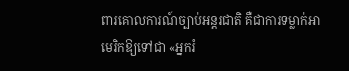ពារគោលការណ៍ច្បាប់អន្តរជាតិ គឺជាការទម្លាក់អាមេរិកឱ្យទៅជា «អ្នករំ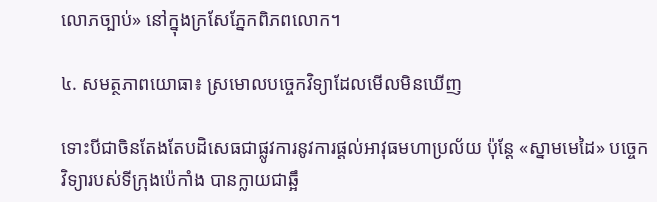លោភច្បាប់» នៅក្នុងក្រសែភ្នែកពិភពលោក។

៤. សមត្ថភាពយោធា៖ ស្រមោលបច្ចេកវិទ្យាដែលមើលមិនឃើញ

ទោះបីជាចិនតែងតែបដិសេធជាផ្លូវការនូវការផ្តល់អាវុធមហាប្រល័យ ប៉ុន្តែ «ស្នាមមេដៃ» បច្ចេកវិទ្យារបស់ទីក្រុងប៉េកាំង បានក្លាយជាឆ្អឹ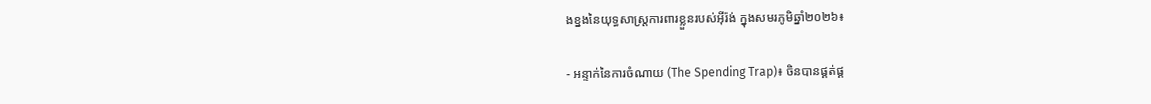ងខ្នងនៃយុទ្ធសាស្ត្រការពារខ្លួនរបស់អ៊ីរ៉ង់ ក្នុងសមរភូមិឆ្នាំ២០២៦៖

- អន្ទាក់នៃការចំណាយ (The Spending Trap)៖ ចិនបានផ្គត់ផ្គ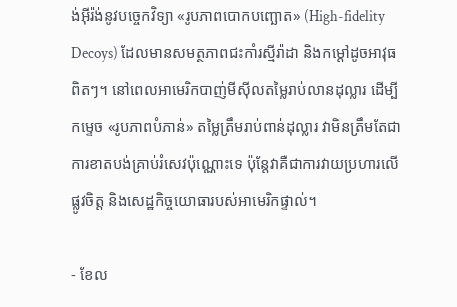ង់អ៊ីរ៉ង់នូវបច្ចេកវិទ្យា «រូបភាពបោកបញ្ឆោត» (High-fidelity Decoys) ដែលមានសមត្ថភាពជះកាំរស្មីរ៉ាដា និងកម្ដៅដូចអាវុធពិតៗ។ នៅពេលអាមេរិកបាញ់មីស៊ីលតម្លៃរាប់លានដុល្លារ ដើម្បីកម្ទេច «រូបភាពបំភាន់» តម្លៃត្រឹមរាប់ពាន់ដុល្លារ វាមិនត្រឹមតែជាការខាតបង់គ្រាប់រំសេវប៉ុណ្ណោះទេ ប៉ុន្តែវាគឺជាការវាយប្រហារលើផ្លូវចិត្ត និងសេដ្ឋកិច្ចយោធារបស់អាមេរិកផ្ទាល់។

- ខែល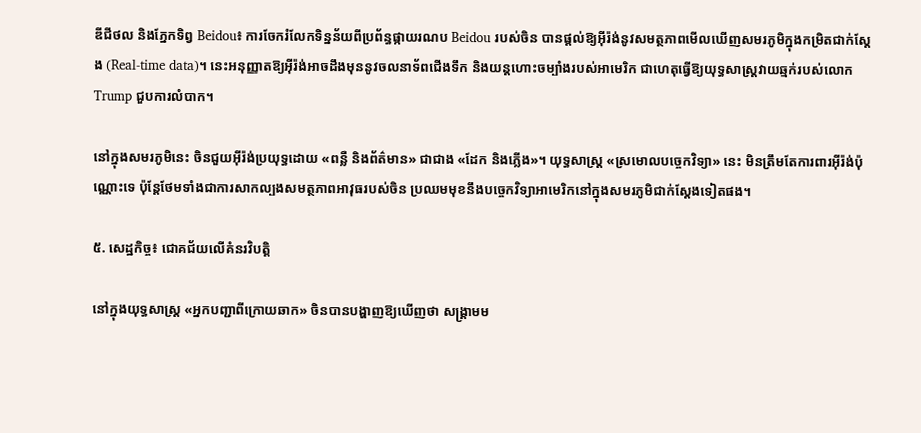ឌីជីថល និងភ្នែកទិព្វ Beidou៖ ការចែករំលែកទិន្នន័យពីប្រព័ន្ធផ្កាយរណប Beidou របស់ចិន បានផ្តល់ឱ្យអ៊ីរ៉ង់នូវសមត្ថភាពមើលឃើញសមរភូមិក្នុងកម្រិតជាក់ស្តែង (Real-time data)។ នេះអនុញ្ញាតឱ្យអ៊ីរ៉ង់អាចដឹងមុននូវចលនាទ័ពជើងទឹក និងយន្តហោះចម្បាំងរបស់អាមេរិក ជាហេតុធ្វើឱ្យយុទ្ធសាស្ត្រវាយឆ្មក់របស់លោក Trump ជួបការលំបាក។

នៅក្នុងសមរភូមិនេះ ចិនជួយអ៊ីរ៉ង់ប្រយុទ្ធដោយ «ពន្លឺ និងព័ត៌មាន» ជាជាង «ដែក និងភ្លើង»។ យុទ្ធសាស្ត្រ «ស្រមោលបច្ចេកវិទ្យា» នេះ មិនត្រឹមតែការពារអ៊ីរ៉ង់ប៉ុណ្ណោះទេ ប៉ុន្តែថែមទាំងជាការសាកល្បងសមត្ថភាពអាវុធរបស់ចិន ប្រឈមមុខនឹងបច្ចេកវិទ្យាអាមេរិកនៅក្នុងសមរភូមិជាក់ស្តែងទៀតផង។

៥. សេដ្ឋកិច្ច៖ ជោគជ័យលើគំនរវិបត្តិ

នៅក្នុងយុទ្ធសាស្ត្រ «អ្នកបញ្ជាពីក្រោយឆាក» ចិនបានបង្ហាញឱ្យឃើញថា សង្រ្គាមម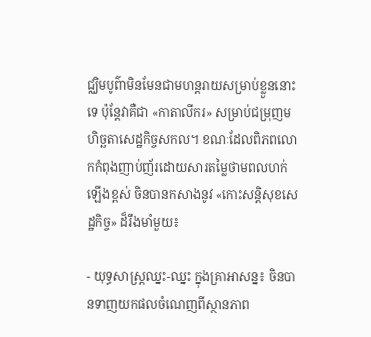ជ្ឈិមបូព៌ាមិនមែនជាមហន្តរាយសម្រាប់ខ្លួននោះទេ ប៉ុន្តែវាគឺជា «កាតាលីករ» សម្រាប់ជម្រុញមហិច្ឆតាសេដ្ឋកិច្ចសកល។ ខណៈដែលពិភពលោកកំពុងញាប់ញ័រដោយសារតម្លៃថាមពលហក់ឡើងខ្ពស់ ចិនបានកសាងនូវ «កោះសន្តិសុខសេដ្ឋកិច្ច» ដ៏រឹងមាំមួយ៖

- យុទ្ធសាស្ត្រឈ្នះ-ឈ្នះ ក្នុងគ្រាអាសន្ន៖ ចិនបានទាញយកផលចំណេញពីស្ថានភាព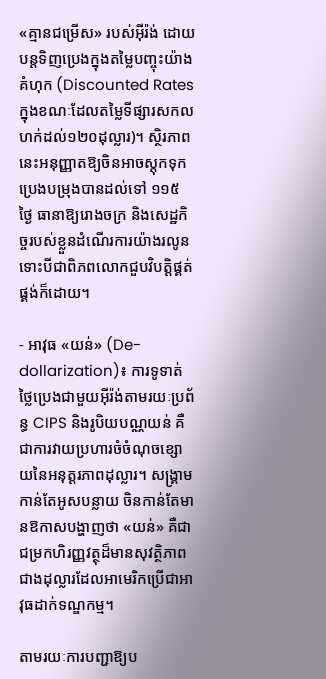«គ្មានជម្រើស» របស់អ៊ីរ៉ង់ ដោយបន្តទិញប្រេងក្នុងតម្លៃបញ្ចុះយ៉ាងគំហុក (Discounted Rates ក្នុងខណៈដែលតម្លៃទីផ្សារសកលហក់ដល់១២០ដុល្លារ)។ ស្ថិរភាពនេះអនុញ្ញាតឱ្យចិនអាចស្តុកទុកប្រេងបម្រុងបានដល់ទៅ ១១៥ ថ្ងៃ ធានាឱ្យរោងចក្រ និងសេដ្ឋកិច្ចរបស់ខ្លួនដំណើរការយ៉ាងរលូន ទោះបីជាពិភពលោកជួបវិបត្តិផ្គត់ផ្គង់ក៏ដោយ។

- អាវុធ «យន់» (De-dollarization)៖ ការទូទាត់ថ្លៃប្រេងជាមួយអ៊ីរ៉ង់តាមរយៈប្រព័ន្ធ CIPS និងរូបិយបណ្ណយន់ គឺជាការវាយប្រហារចំចំណុចខ្សោយនៃអនុត្តរភាពដុល្លារ។ សង្គ្រាមកាន់តែអូសបន្លាយ ចិនកាន់តែមានឱកាសបង្ហាញថា «យន់» គឺជាជម្រកហិរញ្ញវត្ថុដ៏មានសុវត្ថិភាពជាងដុល្លារដែលអាមេរិកប្រើជាអាវុធដាក់ទណ្ឌកម្ម។

តាមរយៈការបញ្ជាឱ្យប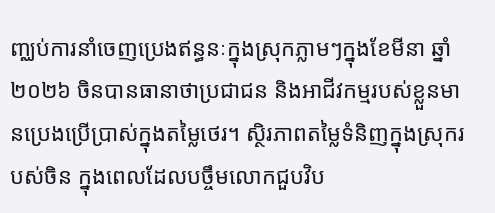ញ្ឈប់ការនាំចេញប្រេងឥន្ធនៈក្នុងស្រុកភ្លាមៗក្នុងខែមីនា ឆ្នាំ២០២៦ ចិនបានធានាថាប្រជាជន និងអាជីវកម្មរបស់ខ្លួនមានប្រេងប្រើប្រាស់ក្នុងតម្លៃថេរ។ ស្ថិរភាពតម្លៃទំនិញក្នុងស្រុករបស់ចិន ក្នុងពេលដែលបច្ចឹមលោកជួបវិប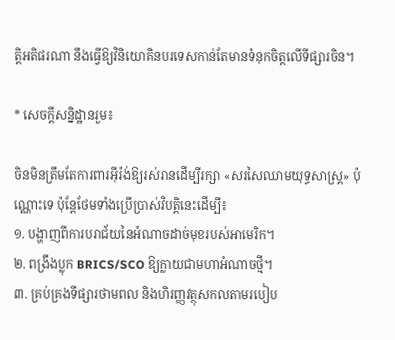ត្តិអតិផរណា នឹងធ្វើឱ្យវិនិយោគិនបរទេសកាន់តែមានទំនុកចិត្តលើទីផ្សារចិន។

* សេចក្តីសន្និដ្ឋានរួម៖

ចិនមិនត្រឹមតែការពារអ៊ីរ៉ង់ឱ្យរស់រានដើម្បីរក្សា «សរសៃឈាមយុទ្ធសាស្ត្រ» ប៉ុណ្ណោះទេ ប៉ុន្តែថែមទាំងប្រើប្រាស់វិបត្តិនេះដើម្បី៖
១. បង្ហាញពីការបរាជ័យនៃអំណាចដាច់មុខរបស់អាមេរិក។
២. ពង្រឹងប្លុក BRICS/SCO ឱ្យក្លាយជាមហាអំណាចថ្មី។
៣. គ្រប់គ្រងទីផ្សារថាមពល និងហិរញ្ញវត្ថុសកលតាមរបៀប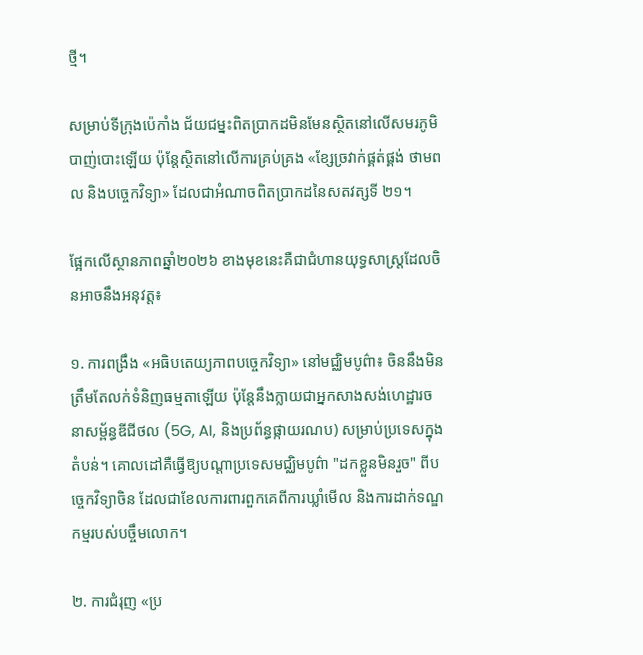ថ្មី។

សម្រាប់ទីក្រុងប៉េកាំង ជ័យជម្នះពិតប្រាកដមិនមែនស្ថិតនៅលើសមរភូមិបាញ់បោះឡើយ ប៉ុន្តែស្ថិតនៅលើការគ្រប់គ្រង «ខ្សែច្រវាក់ផ្គត់ផ្គង់ ថាមពល និងបច្ចេកវិទ្យា» ដែលជាអំណាចពិតប្រាកដនៃសតវត្សទី ២១។

ផ្អែកលើស្ថានភាពឆ្នាំ២០២៦ ខាងមុខនេះគឺជាជំហានយុទ្ធសាស្ត្រដែលចិនអាចនឹងអនុវត្ត៖

១. ការពង្រឹង «អធិបតេយ្យភាពបច្ចេកវិទ្យា» នៅមជ្ឈិមបូព៌ា៖ ចិននឹងមិនត្រឹមតែលក់ទំនិញធម្មតាឡើយ ប៉ុន្តែនឹងក្លាយជាអ្នកសាងសង់ហេដ្ឋារចនាសម្ព័ន្ធឌីជីថល (5G, AI, និងប្រព័ន្ធផ្កាយរណប) សម្រាប់ប្រទេសក្នុងតំបន់។ គោលដៅគឺធ្វើឱ្យបណ្តាប្រទេសមជ្ឈិមបូព៌ា "ដកខ្លួនមិនរួច" ពីបច្ចេកវិទ្យាចិន ដែលជាខែលការពារពួកគេពីការឃ្លាំមើល និងការដាក់ទណ្ឌកម្មរបស់បច្ចឹមលោក។

២. ការជំរុញ «ប្រ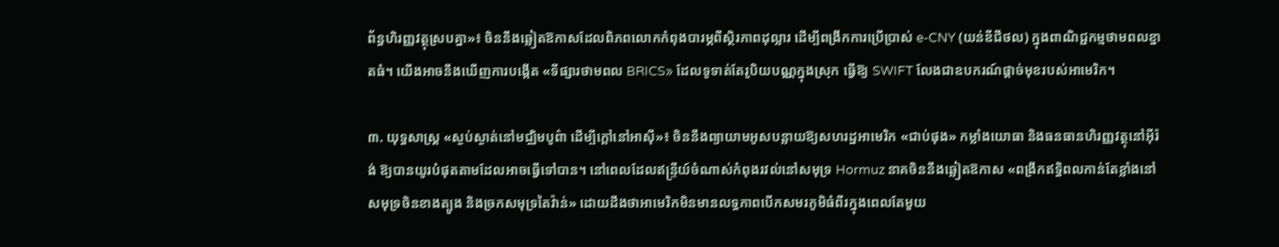ព័ន្ធហិរញ្ញវត្ថុស្របគ្នា»៖ ចិននឹងឆ្លៀតឱកាសដែលពិភពលោកកំពុងបារម្ភពីស្ថិរភាពដុល្លារ ដើម្បីពង្រីកការប្រើប្រាស់ e-CNY (យន់ឌីជីថល) ក្នុងពាណិជ្ជកម្មថាមពលខ្នាតធំ។ យើងអាចនឹងឃើញការបង្កើត «ទីផ្សារថាមពល BRICS» ដែលទូទាត់តែរូបិយបណ្ណក្នុងស្រុក ធ្វើឱ្យ SWIFT លែងជាឧបករណ៍ផ្តាច់មុខរបស់អាមេរិក។

៣. យុទ្ធសាស្ត្រ «ស្ងប់ស្ងាត់នៅមជ្ឈិមបូព៌ា ដើម្បីក្តៅនៅអាស៊ី»៖ ចិននឹងព្យាយាមអូសបន្លាយឱ្យសហរដ្ឋអាមេរិក «ជាប់ផុង» កម្លាំងយោធា និងធនធានហិរញ្ញវត្ថុនៅអ៊ីរ៉ង់ ឱ្យបានយូរបំផុតតាមដែលអាចធ្វើទៅបាន។ នៅពេលដែលឥន្ទ្រីយ៍ចំណាស់កំពុងរវល់នៅសមុទ្រ Hormuz នាគចិននឹងឆ្លៀតឱកាស «ពង្រីកឥទ្ធិពលកាន់តែខ្លាំងនៅសមុទ្រចិនខាងត្បូង និងច្រកសមុទ្រតៃវ៉ាន់» ដោយដឹងថាអាមេរិកមិនមានលទ្ធភាពបើកសមរភូមិធំពីរក្នុងពេលតែមួយ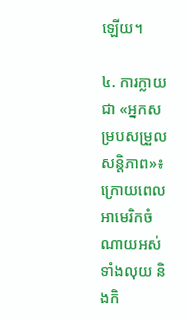ឡើយ។

៤. ការក្លាយជា «អ្នកសម្របសម្រួលសន្តិភាព»៖ ក្រោយពេលអាមេរិកចំណាយអស់ទាំងលុយ និងកិ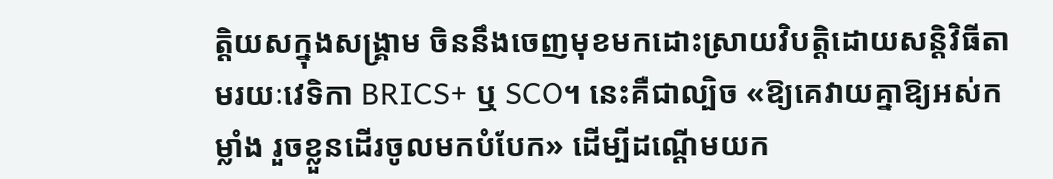ត្តិយសក្នុងសង្គ្រាម ចិននឹងចេញមុខមកដោះស្រាយវិបត្តិដោយសន្តិវិធីតាមរយៈវេទិកា BRICS+ ឬ SCO។ នេះគឺជាល្បិច «ឱ្យគេវាយគ្នាឱ្យអស់កម្លាំង រួចខ្លួនដើរចូលមកបំបែក» ដើម្បីដណ្តើមយក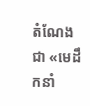តំណែងជា «មេដឹកនាំ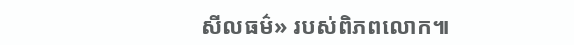សីលធម៌» របស់ពិភពលោក៕